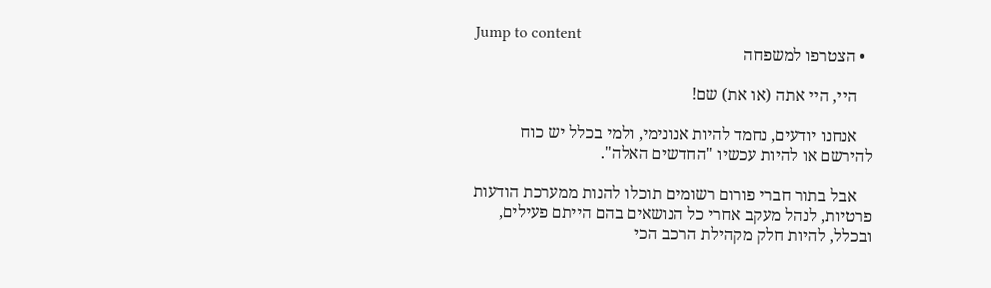Jump to content
  • הצטרפו למשפחה

    היי, היי אתה (או את) שם!

    אנחנו יודעים, נחמד להיות אנונימי, ולמי בכלל יש כוח להירשם או להיות עכשיו "החדשים האלה".

    אבל בתור חברי פורום רשומים תוכלו להנות ממערכת הודעות פרטיות, לנהל מעקב אחרי כל הנושאים בהם הייתם פעילים, ובכלל, להיות חלק מקהילת הרכב הכי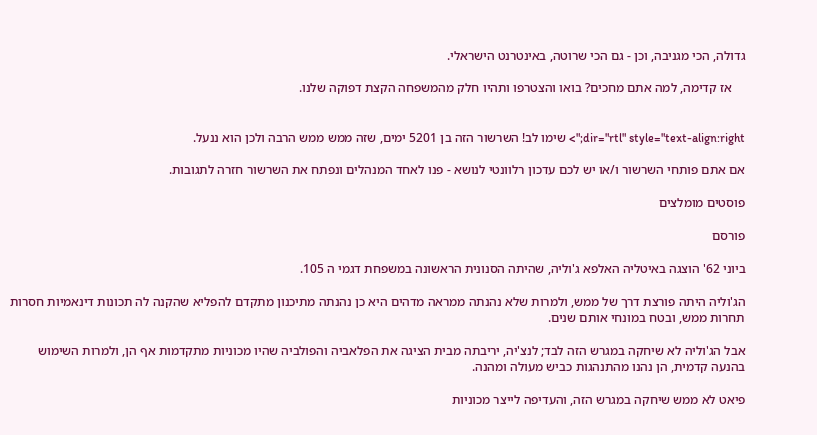גדולה, הכי מגניבה, וכן - גם הכי שרוטה, באינטרנט הישראלי.

    אז קדימה, למה אתם מחכים? בואו והצטרפו ותהיו חלק מהמשפחה הקצת דפוקה שלנו.


dir="rtl" style="text-align:right;"> שימו לב! השרשור הזה בן 5201 ימים, שזה ממש ממש הרבה ולכן הוא ננעל.

אם אתם פותחי השרשור ו/או יש לכם עדכון רלוונטי לנושא - פנו לאחד המנהלים ונפתח את השרשור חזרה לתגובות.

פוסטים מומלצים

פורסם

ביוני 62' הוצגה באיטליה האלפא ג'וליה, שהיתה הסנונית הראשונה במשפחת דגמי ה 105.

הג'וליה היתה פורצת דרך של ממש, ולמרות שלא נהנתה ממראה מדהים היא כן נהנתה מתיכנון מתקדם להפליא שהקנה לה תכונות דינאמיות חסרות תחרות ממש, ובטח במונחי אותם שנים.

אבל הג'וליה לא שיחקה במגרש הזה לבד; לנצ'יה, יריבתה מבית הציגה את הפלאביה והפולביה שהיו מכוניות מתקדמות אף הן, ולמרות השימוש בהנעה קדמית, הן נהנו מהתנהגות כביש מעולה ומהנה.

פיאט לא ממש שיחקה במגרש הזה, והעדיפה לייצר מכוניות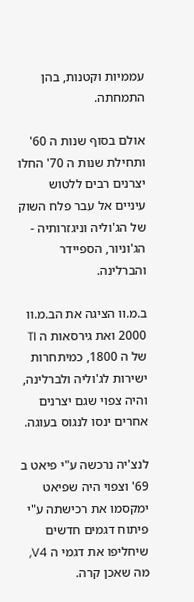עממיות וקטנות, בהן התמחתה.

אולם בסוף שנות ה 60' ותחילת שנות ה 70' החלו יצרנים רבים ללטוש עיניים אל עבר פלח השוק של הג'וליה וניגזרותיה - הג'וניור, הספיידר והברלינה.

ב.מ.וו הציגה את הב.מ.וו 2000 ואת גירסאות ה TI של ה 1800, כמיתחרות ישירות לג'וליה ולברלינה, והיה צפוי שגם יצרנים אחרים ינסו לנגוס בעוגה.

לנצ'יה נרכשה ע"י פיאט ב 69' וצפוי היה שפיאט ימקסמו את רכישתה ע"י פיתוח דגמים חדשים שיחליפו את דגמי ה V4, מה שאכן קרה.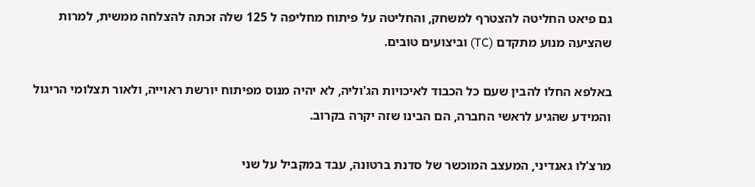גם פיאט החליטה להצטרף למשחק, והחליטה על פיתוח מחליפה ל 125 שלה זכתה להצלחה ממשית, למרות שהציעה מנוע מתקדם (TC) וביצועים טובים.

באלפא החלו להבין שעם כל הכבוד לאיכויות הג'וליה, לא יהיה מנוס מפיתוח יורשת ראוייה, ולאור תצלומי הריגול והמידע שהגיע לראשי החברה, הם הבינו שזה יקרה בקרוב.

מרצ'לו גאנדיני, המעצב המוכשר של סדנת ברטונה, עבד במקביל על שני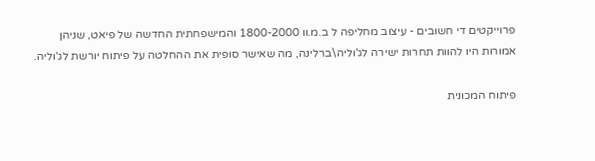פרוייקטים די חשובים - עיצוב מחליפה ל ב.מ.וו 1800-2000 והמישפחתית החדשה של פיאט, שניהן אמורות היו להוות תחרות ישירה לג'וליה\ברלינה, מה שאישר סופית את ההחלטה על פיתוח יורשת לג'וליה.

פיתוח המכונית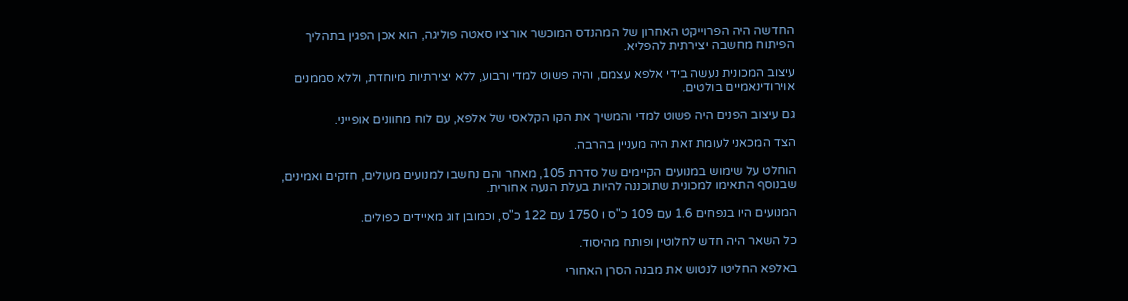החדשה היה הפרוייקט האחרון של המהנדס המוכשר אורציו סאטה פוליגה, הוא אכן הפגין בתהליך הפיתוח מחשבה יצירתית להפליא.

עיצוב המכונית נעשה בידי אלפא עצמם, והיה פשוט למדי ורבוע, ללא יצירתיות מיוחדת, וללא סממנים אוירודינאמיים בולטים.

גם עיצוב הפנים היה פשוט למדי והמשיך את הקו הקלאסי של אלפא, עם לוח מחוונים אופייני.

הצד המכאני לעומת זאת היה מעניין בהרבה.

הוחלט על שימוש במנועים הקיימים של סדרת 105, מאחר והם נחשבו למנועים מעולים, חזקים ואמינים, שבנוסף התאימו למכונית שתוכננה להיות בעלת הנעה אחורית.

המנועים היו בנפחים 1.6 עם 109 כ"ס ו 1750 עם 122 כ"ס, וכמובן זוג מאיידים כפולים.

כל השאר היה חדש לחלוטין ופותח מהיסוד.

באלפא החליטו לנטוש את מבנה הסרן האחורי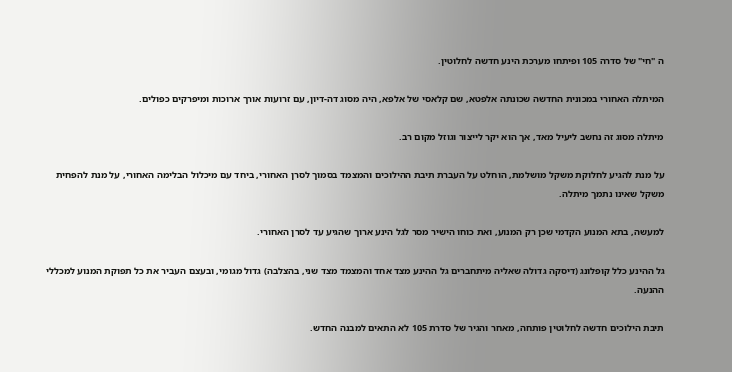ה "חי" של סדרה 105 ופיתחו מערכת הינע חדשה לחלוטין.

המיתלה האחורי במכונית החדשה שכונתה אלפטא, שם קלאסי של אלפא, היה מסוג דה-דיון, עם זרועות אורך ארוכות ומיפרקים כפולים.

מיתלה מסוג זה נחשב ליעיל מאד, אך הוא יקר לייצור וגוזל מקום רב.

על מנת להגיע לחלוקת משקל מושלמת, הוחלט על העברת תיבת ההילוכים והמצמד בסמוך לסרן האחורי, ביחד עם מיכלול הבלימה האחורי, על מנת להפחית משקל שאינו נתמך מיתלה.

למעשה, בתא המנוע הקדמי שכן רק המנוע, ואת כוחו הישיר מסר לגל הינע ארוך שהגיע עד לסרן האחורי.

גל ההינע כלל קופלונג (דיסקה גדולה שאליה מיתחברים גל ההינע מצד אחד והמצמד מצד שני, בהצלבה) גדול מגומי, ובעצם העביר את כל תפוקת המנוע למכללי ההנעה.

תיבת הילוכים חדשה לחלוטין פותחה, מאחר והגיר של סדרת 105 לא התאים למבנה החדש.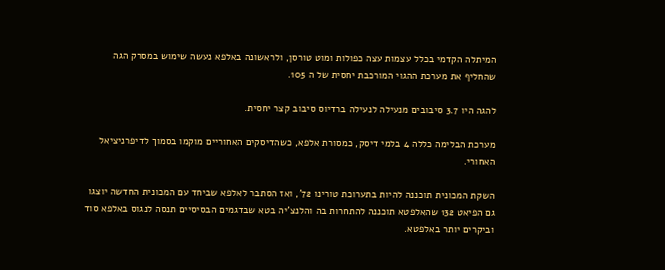המיתלה הקדמי בכלל עצמות עצה כפולות ומוט טורסן, ולראשונה באלפא נעשה שימוש במסרק הגה שהחליף את מערכת ההגוי המורכבת יחסית של ה 105.

להגה היו 3.7 סיבובים מנעילה לנעילה ברדיוס סיבוב קצר יחסית.

מערכת הבלימה כללה 4 בלמי דיסק, כמסורת אלפא, כשהדיסקים האחוריים מוקמו בסמוך לדיפרניציאל האחורי.

השקת המכונית תוכננה להיות בתערוכת טורינו 72', ואז הסתבר לאלפא שביחד עם המכונית החדשה יוצגו גם הפיאט 132 שהאלפטא תוכננה להתחרות בה והלנצ'יה בטא שבדגמים הבסיסיים תנסה לנגוס באלפא סוד וביקרים יותר באלפטא.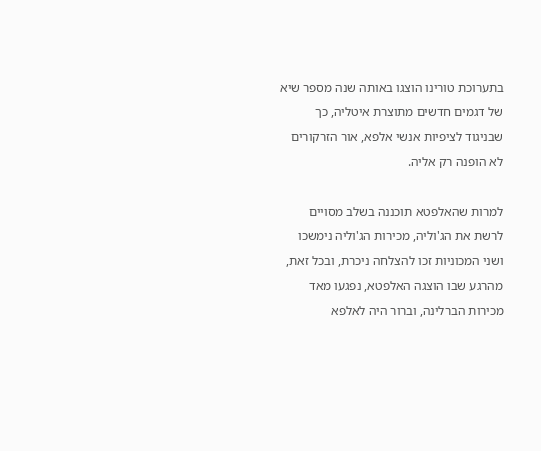בתערוכת טורינו הוצגו באותה שנה מספר שיא של דגמים חדשים מתוצרת איטליה, כך שבניגוד לציפיות אנשי אלפא, אור הזרקורים לא הופנה רק אליה.

למרות שהאלפטא תוכננה בשלב מסויים לרשת את הג'וליה, מכירות הג'וליה נימשכו ושני המכוניות זכו להצלחה ניכרת, ובכל זאת, מהרגע שבו הוצגה האלפטא, נפגעו מאד מכירות הברלינה, וברור היה לאלפא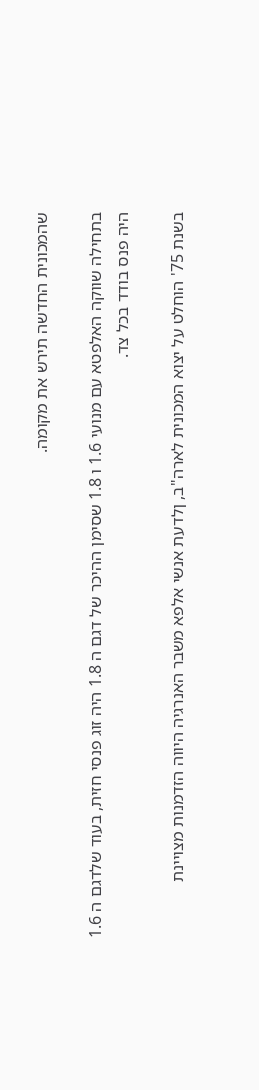שהמכונית החדשה תירש את מקומה.

בתחילה שווקה האלפטא עם מנועי 1.6 ו 1.8 שסימן ההיכר של דגם ה 1.8 היה זוג פנסי חזית, בעוד שלדגם ה 1.6 היה פנס בודד בכל צד.

בשנת 75' הוחלט על יצוא המכונית לארה"ב, ןלדעת אנשי אלפא משבר האנרגיה היווה הזדמנות מצויינת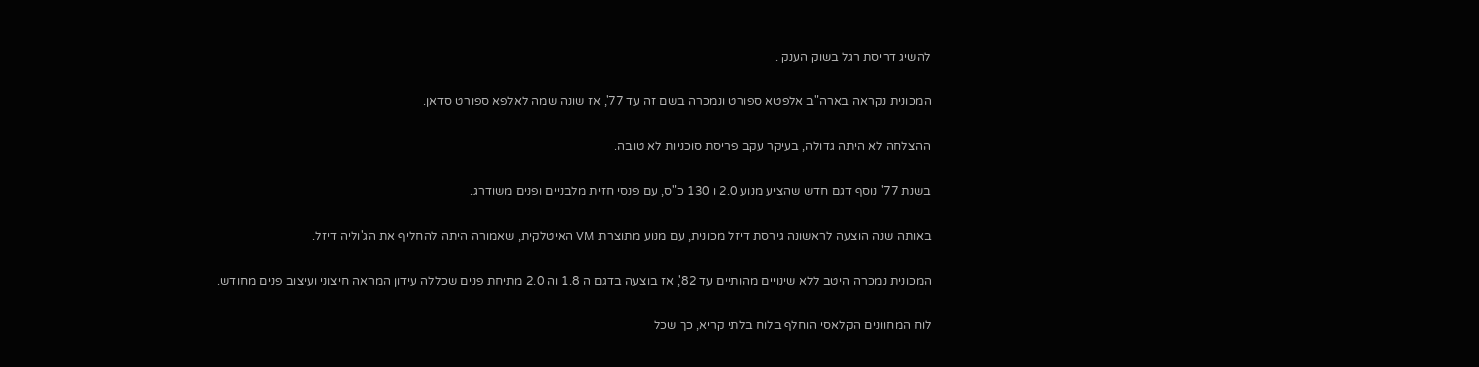להשיג דריסת רגל בשוק הענק .

המכונית נקראה בארה"ב אלפטא ספורט ונמכרה בשם זה עד 77', אז שונה שמה לאלפא ספורט סדאן.

ההצלחה לא היתה גדולה, בעיקר עקב פריסת סוכניות לא טובה.

בשנת 77' נוסף דגם חדש שהציע מנוע 2.0 ו 130 כ"ס, עם פנסי חזית מלבניים ופנים משודרג.

באותה שנה הוצעה לראשונה גירסת דיזל מכונית, עם מנוע מתוצרת VM האיטלקית, שאמורה היתה להחליף את הג'וליה דיזל.

המכונית נמכרה היטב ללא שינויים מהותיים עד 82', אז בוצעה בדגם ה 1.8 וה 2.0 מתיחת פנים שכללה עידון המראה חיצוני ועיצוב פנים מחודש.

לוח המחוונים הקלאסי הוחלף בלוח בלתי קריא, כך שכל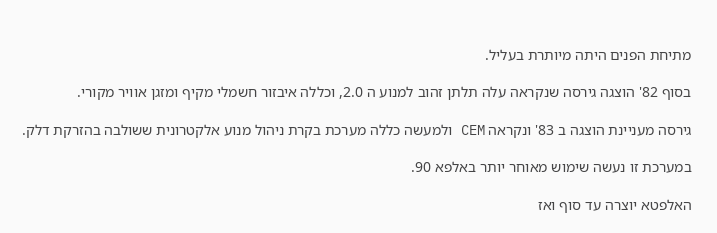מתיחת הפנים היתה מיותרת בעליל.

בסוף 82' הוצגה גירסה שנקראה עלה תלתן זהוב למנוע ה 2.0, וכללה איבזור חשמלי מקיף ומזגן אוויר מקורי.

גירסה מעניינת הוצגה ב 83' ונקראה CEM ולמעשה כללה מערכת בקרת ניהול מנוע אלקטרונית ששולבה בהזרקת דלק.

במערכת זו נעשה שימוש מאוחר יותר באלפא 90.

האלפטא יוצרה עד סוף ואז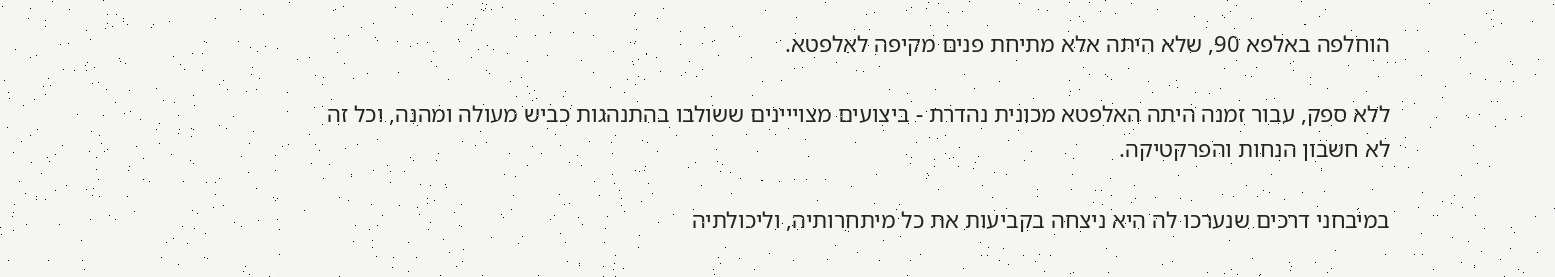הוחלפה באלפא 90, שלא היתה אלא מתיחת פנים מקיפה לאלפטא.

ללא ספק, עבור זמנה היתה האלפטא מכונית נהדרת - ביצועים מצוייינים ששולבו בהתנהגות כביש מעולה ומהנה, וכל זה לא חשבון הנחות והפרקטיקה.

במיבחני דרכים שנערכו לה היא ניצחה בקביעות את כל מיתחרותיה, וליכולתיה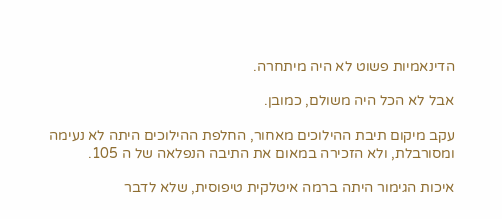הדינאמיות פשוט לא היה מיתחרה.

אבל לא הכל היה משולם, כמובן.

עקב מיקום תיבת ההילוכים מאחור, החלפת ההילוכים היתה לא נעימה ומסורבלת, ולא הזכירה במאום את התיבה הנפלאה של ה 105.

איכות הגימור היתה ברמה איטלקית טיפוסית, שלא לדבר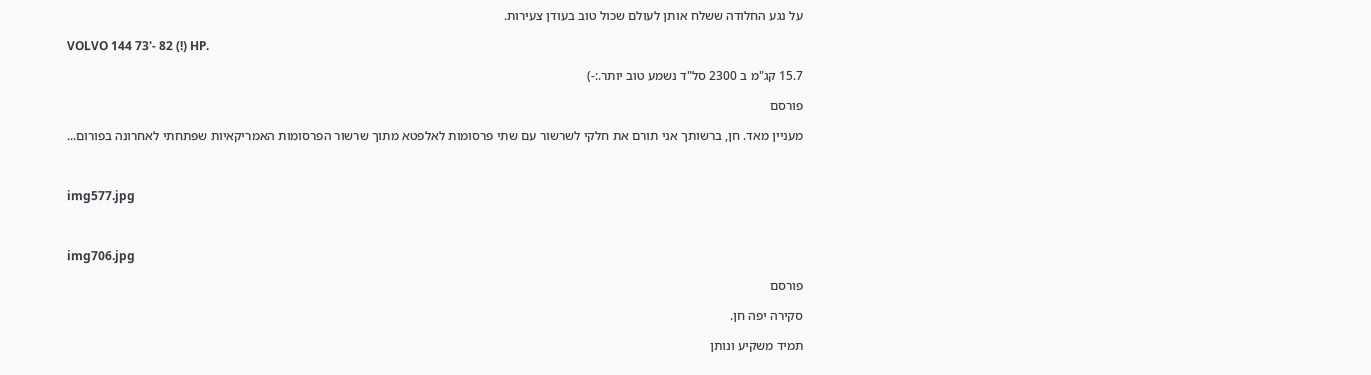על נגע החלודה ששלח אותן לעולם שכול טוב בעודן צעירות.

VOLVO 144 73'- 82 (!) HP.

15.7 קג"מ ב 2300 סל"ד נשמע טוב יותר.:-)

פורסם

מעניין מאד. חן, ברשותך אני תורם את חלקי לשרשור עם שתי פרסומות לאלפטא מתוך שרשור הפרסומות האמריקאיות שפתחתי לאחרונה בפורום...



img577.jpg



img706.jpg

פורסם

סקירה יפה חן.

תמיד משקיע ונותן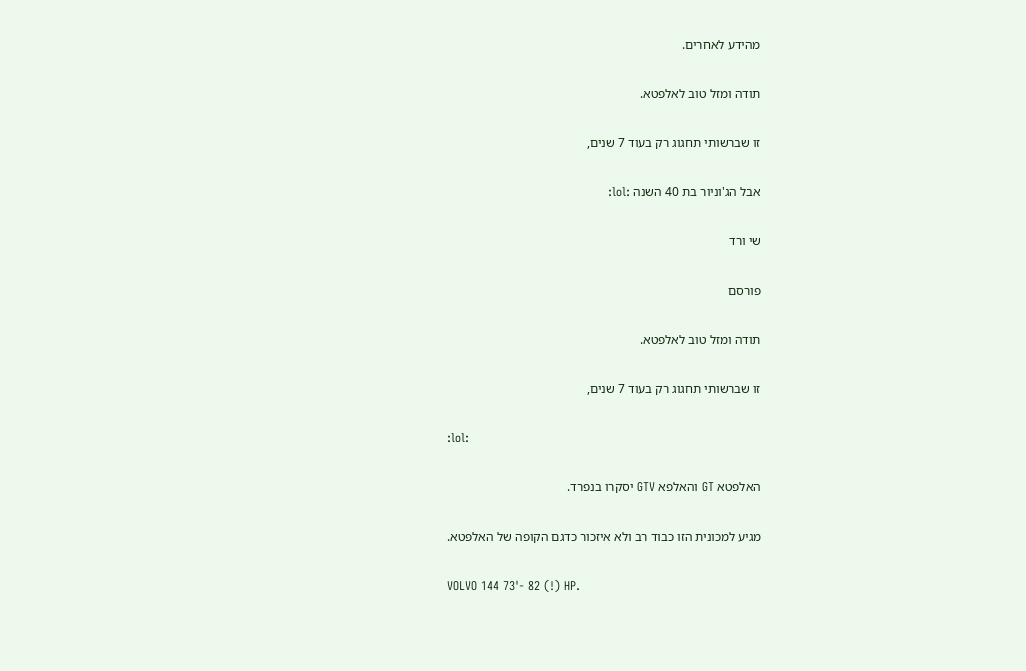מהידע לאחרים.

תודה ומזל טוב לאלפטא.

זו שברשותי תחגוג רק בעוד 7 שנים,

אבל הג'וניור בת 40 השנה :lol:

שי ורד

פורסם

תודה ומזל טוב לאלפטא.

זו שברשותי תחגוג רק בעוד 7 שנים,

:lol:

האלפטא GT והאלפא GTV יסקרו בנפרד.

מגיע למכונית הזו כבוד רב ולא איזכור כדגם הקופה של האלפטא.

VOLVO 144 73'- 82 (!) HP.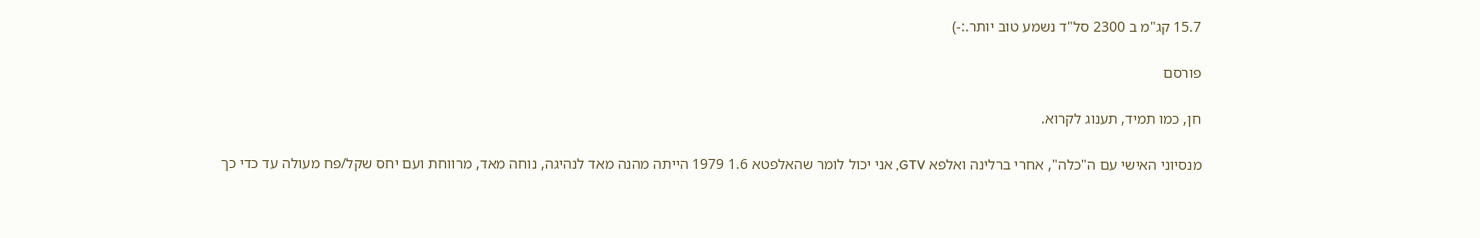15.7 קג"מ ב 2300 סל"ד נשמע טוב יותר.:-)

פורסם

חן, כמו תמיד, תענוג לקרוא.

מנסיוני האישי עם ה"כלה", אחרי ברלינה ואלפא GTV, אני יכול לומר שהאלפטא 1.6 1979 הייתה מהנה מאד לנהיגה, נוחה מאד, מרווחת ועם יחס שקל/פח מעולה עד כדי כך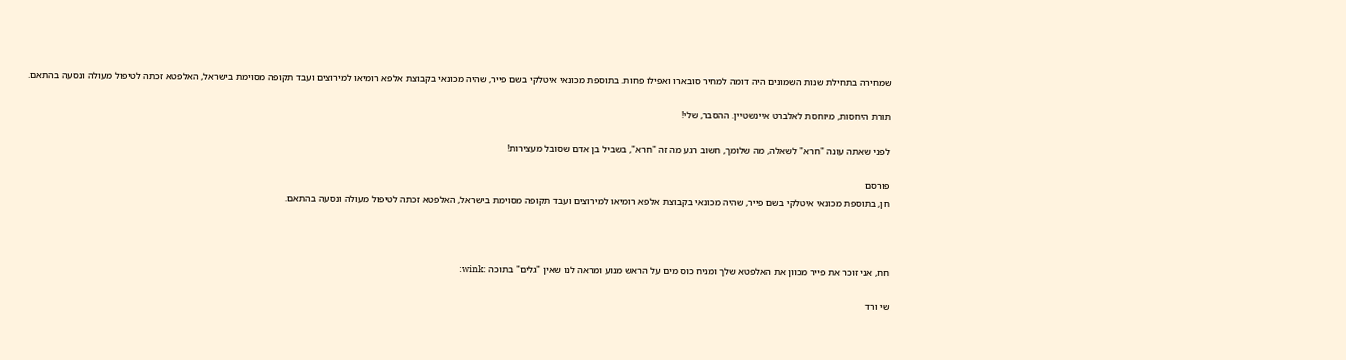שמחירה בתחילת שנות השמונים היה דומה למחיר סובארו ואפילו פחות. בתוספת מכונאי איטלקי בשם פייר, שהיה מכונאי בקבוצת אלפא רומיאו למירוצים ועבד תקופה מסוימת בישראל, האלפטא זכתה לטיפול מעולה ונסעה בהתאם.

תורת היחסות, מיוחסת לאלברט איינשטיין. ההסבר, שלי!

לפני שאתה עונה "חרא" לשאלה, מה שלומך, חשוב רגע מה זה "חרא", בשביל בן אדם שסובל מעצירות!

פורסם
חן, בתוספת מכונאי איטלקי בשם פייר, שהיה מכונאי בקבוצת אלפא רומיאו למירוצים ועבד תקופה מסוימת בישראל, האלפטא זכתה לטיפול מעולה ונסעה בהתאם.



חח, אני זוכר את פייר מכוון את האלפטא שלך ומניח כוס מים על הראש מנוע ומראה לנו שאין "גלים" בתוכה :wink:

שי ורד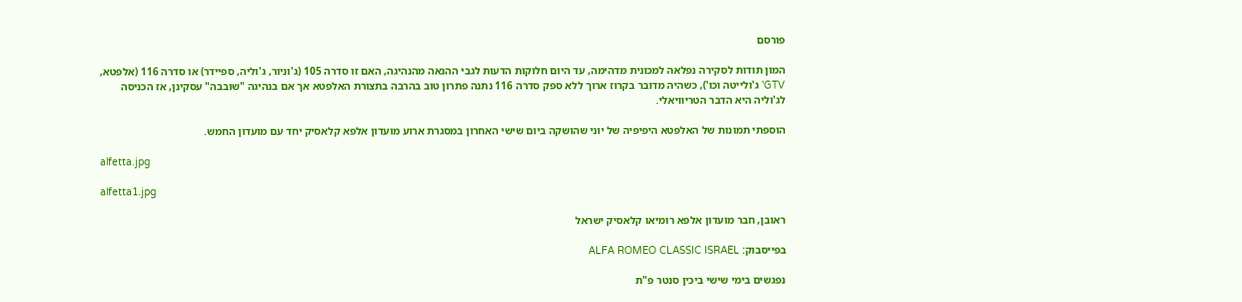פורסם

המון תודות לסקירה נפלאה למכונית מדהימה, עד היום חלוקות הדעות לגבי ההנאה מהנהיגה, האם זו סדרה 105 (ג'וניור, ג'וליה, ספיידר) או סדרה 116 (אלפטא, GTV' ג'ולייטה וכו'), כשהיה מדובר בקרוז ארוך ללא ספק סדרה 116 נתנה פתרון טוב בהרבה בתצורת האלפטא אך אם בנהיגה "שובבה" עסקינן, אז הכניסה לג'וליה היא הדבר הטריוויאלי.

הוספתי תמונות של האלפטא היפיפיה של יוני שהושקה ביום שישי האחרון במסגרת ארוע מועדון אלפא קלאסיק יחד עם מועדון החמש.

alfetta.jpg

alfetta1.jpg

ראובן, חבר מועדון אלפא רומיאו קלאסיק ישראל

בפייסבוק: ALFA ROMEO CLASSIC ISRAEL

נפגשים בימי שישי ביכין סנטר פ"ת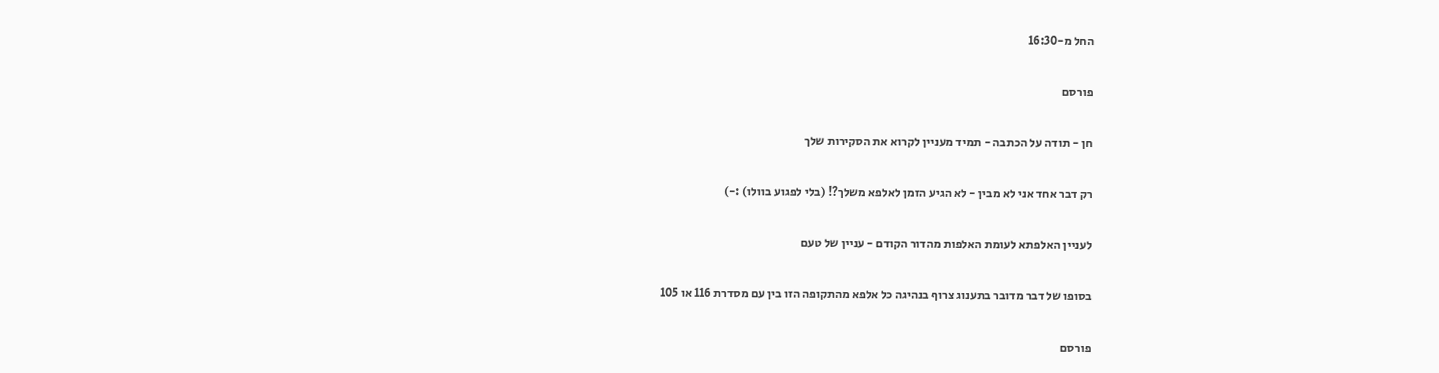החל מ-16:30

פורסם

חן - תודה על הכתבה - תמיד מעניין לקרוא את הסקירות שלך

רק דבר אחד אני לא מבין - לא הגיע הזמן לאלפא משלך?! (בלי לפגוע בוולו) :-)

לעניין האלפתא לעומת האלפות מהדור הקודם - עניין של טעם

בסופו של דבר מדובר בתענוג צרוף בנהיגה כל אלפא מהתקופה הזו בין עם מסדרת 116 או 105

פורסם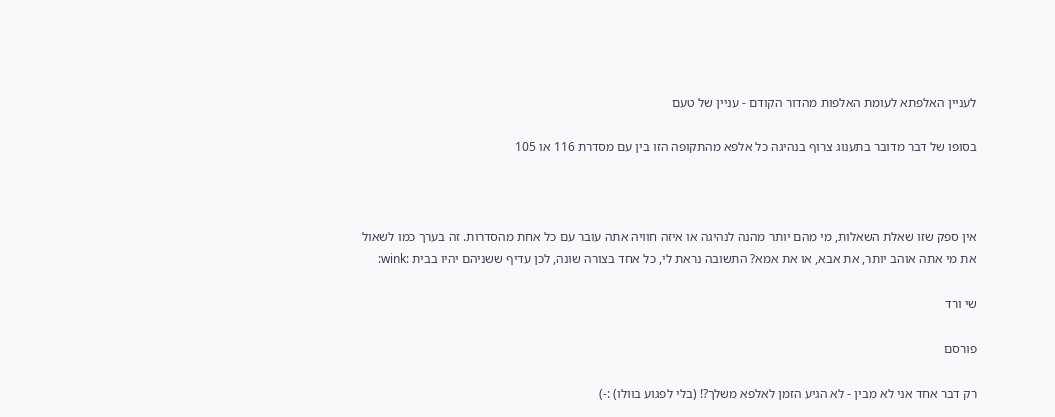לעניין האלפתא לעומת האלפות מהדור הקודם - עניין של טעם

בסופו של דבר מדובר בתענוג צרוף בנהיגה כל אלפא מהתקופה הזו בין עם מסדרת 116 או 105



אין ספק שזו שאלת השאלות, מי מהם יותר מהנה לנהיגה או איזה חוויה אתה עובר עם כל אחת מהסדרות. זה בערך כמו לשאול את מי אתה אוהב יותר, את אבא, או את אמא? התשובה נראת לי, כל אחד בצורה שונה, לכן עדיף ששניהם יהיו בבית :wink:

שי ורד

פורסם

רק דבר אחד אני לא מבין - לא הגיע הזמן לאלפא משלך?! (בלי לפגוע בוולו) :-)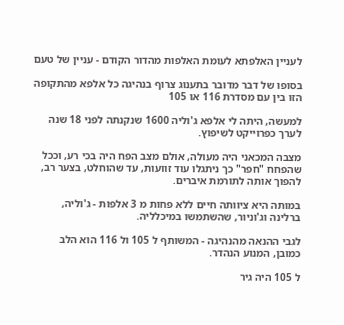לעניין האלפתא לעומת האלפות מהדור הקודם - עניין של טעם

בסופו של דבר מדובר בתענוג צרוף בנהיגה כל אלפא מהתקופה הזו בין עם מסדרת 116 או 105

למעשה, היתה לי אלפא ג'וליה 1600 שנקנתה לפני 18 שנה לערך כפרוייקט לשיפוץ.

מצבה המכאני היה מעולה, אולם מצב הפח היה בכי רע, וככל שהפחח "חפר" כך ניתגלו עוד זוועות, עד שהוחלט, בצער רב, להפוך אותה לתורמת איברים.

במותה היא ציוותה חיים ללא פחות מ 3 אלפות - ג'וליה, ברלינה וג'וניור, שהשתמשו במיכלליה.

לגבי ההנאה מהנהיגה - המשותף ל 105 ול 116 הוא הלב כמובן, המנוע הנהדר.

ל 105 היה גיר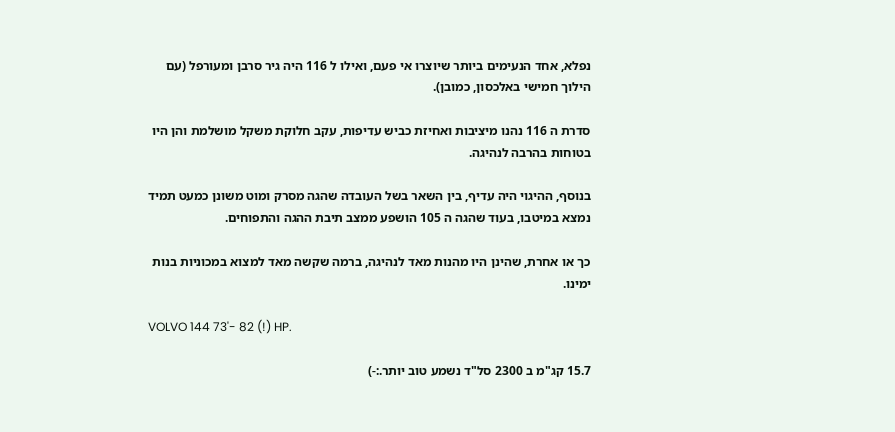נפלא, אחד הנעימים ביותר שיוצרו אי פעם, ואילו ל 116 היה גיר סרבן ומעורפל (עם הילוך חמישי באלכסון, כמובן).

סדרת ה 116 נהנו מיציבות ואחיזת כביש עדיפות, עקב חלוקת משקל מושלמת והן היו בטוחות בהרבה לנהיגה.

בנוסף, ההיגוי היה עדיף, בין השאר בשל העובדה שהגה מסרק ומוט משונן כמעט תמיד נמצא במיטבו, בעוד שהגה ה 105 הושפע ממצב תיבת ההגה והתפוחים.

כך או אחרת, שהינן היו מהנות מאד לנהיגה, ברמה שקשה מאד למצוא במכוניות בנות ימינו.

VOLVO 144 73'- 82 (!) HP.

15.7 קג"מ ב 2300 סל"ד נשמע טוב יותר.:-)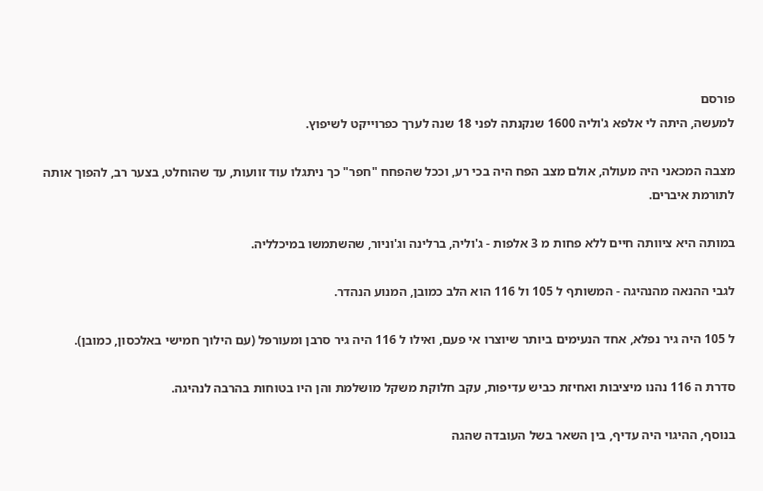פורסם
למעשה, היתה לי אלפא ג'וליה 1600 שנקנתה לפני 18 שנה לערך כפרוייקט לשיפוץ.

מצבה המכאני היה מעולה, אולם מצב הפח היה בכי רע, וככל שהפחח "חפר" כך ניתגלו עוד זוועות, עד שהוחלט, בצער רב, להפוך אותה לתורמת איברים.

במותה היא ציוותה חיים ללא פחות מ 3 אלפות - ג'וליה, ברלינה וג'וניור, שהשתמשו במיכלליה.

לגבי ההנאה מהנהיגה - המשותף ל 105 ול 116 הוא הלב כמובן, המנוע הנהדר.

ל 105 היה גיר נפלא, אחד הנעימים ביותר שיוצרו אי פעם, ואילו ל 116 היה גיר סרבן ומעורפל (עם הילוך חמישי באלכסון, כמובן).

סדרת ה 116 נהנו מיציבות ואחיזת כביש עדיפות, עקב חלוקת משקל מושלמת והן היו בטוחות בהרבה לנהיגה.

בנוסף, ההיגוי היה עדיף, בין השאר בשל העובדה שהגה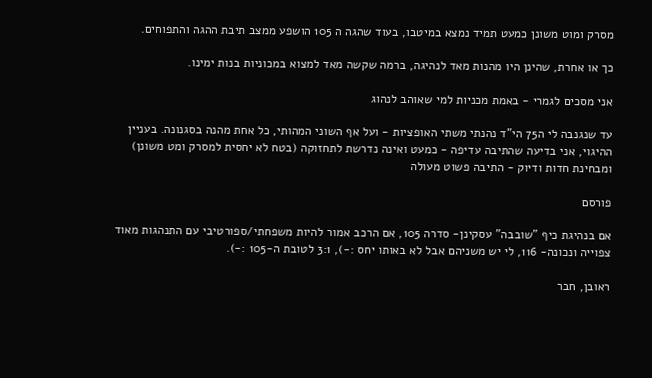מסרק ומוט משונן כמעט תמיד נמצא במיטבו, בעוד שהגה ה 105 הושפע ממצב תיבת ההגה והתפוחים.

כך או אחרת, שהינן היו מהנות מאד לנהיגה, ברמה שקשה מאד למצוא במכוניות בנות ימינו.

אני מסכים לגמרי - באמת מכניות למי שאוהב לנהוג

עד שנגנבה לי ה75 הי"ד נהנתי משתי האופציות - ועל אף השוני המהותי, כל אחת מהנה בסגנונה. בעניין ההיגוי, אני בדיעה שהתיבה עדיפה - כמעט ואינה נדרשת לתחזוקה (בטח לא יחסית למסרק ומט משונן) ומבחינת חדות ודיוק - התיבה פשוט מעולה

פורסם

אם בנהיגת כיף "שובבה" עסקינן- סדרה 105, אם הרכב אמור להיות משפחתי/ספורטיבי עם התנהגות מאוד צפוייה ונכונה- 116, לי יש משניהם אבל לא באותו יחס :-), 3:1 לטובת ה-105 :-).

ראובן, חבר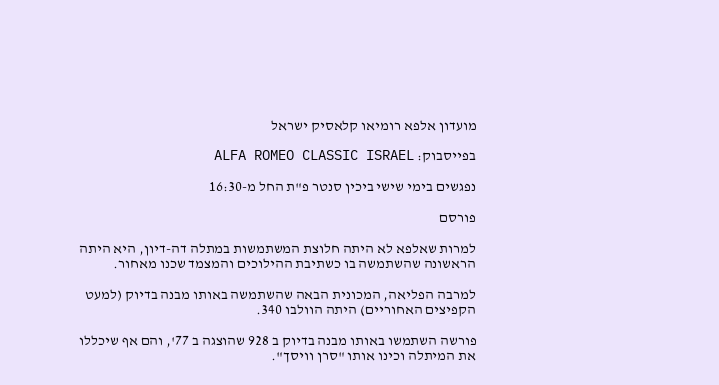מועדון אלפא רומיאו קלאסיק ישראל

בפייסבוק: ALFA ROMEO CLASSIC ISRAEL

נפגשים בימי שישי ביכין סנטר פ"ת החל מ-16:30

פורסם

למרות שאלפא לא היתה חלוצת המשתמשות במתלה דה-דיון, היא היתה הראשונה שהשתמשה בו כשתיבת ההילוכים והמצמד שכנו מאחור.

למרבה הפליאה, המכונית הבאה שהשתמשה באותו מבנה בדיוק (למעט הקפיצים האחוריים) היתה הוולבו 340.

פורשה השתמשו באותו מבנה בדיוק ב 928 שהוצגה ב 77', והם אף שיכללו את המיתלה וכינו אותו "סרן וויסך".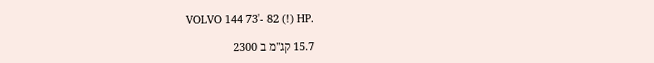VOLVO 144 73'- 82 (!) HP.

15.7 קג"מ ב 2300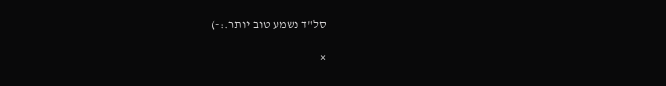סל"ד נשמע טוב יותר.:-)

×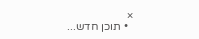×
  • תוכן חדש...